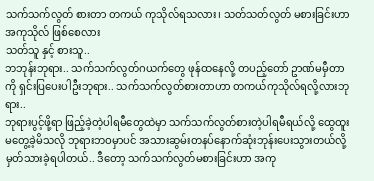သက်သက်လွတ် စားတာ တကယ် ကုသိုလ်ရသလား၊ သတ်သတ်လွတ် မစားခြင်းဟာ အကုသိုလ် ဖြစ်စေလား
သတ်သူ နှင့် စားသူ..
ဘဘုန်းဘုရား.. သက်သက်လွတ်ဂယက်တွေ ဖုန်ထနေလို့ တပည့်တော် ဥာဏ်မမှီတာကို ရှင်းပြပေးပါဦးဘုရား.. သက်သက်လွတ်စားတာဟာ တကယ်ကုသိုလ်ရလို့လားဘုရား..
ဘုရားပွင့်ဖို့ရာ ဖြည့်ခဲ့တဲ့ပါရမီတွေထဲမှာ သက်သက်လွတ်စားတဲ့ပါရမီရယ်လို့ ထွေထူးမတွေ့ခဲ့မိသလို ဘုရားဘဝမှာပင် အသားဆွမ်းတနပ်နောက်ဆုံးဘုန်းပေးသွားတယ်လို့ မှတ်သားခဲ့ရပါတယ်.. ဒီတော့ သက်သက်လွတ်မစားခြင်းဟာ အကု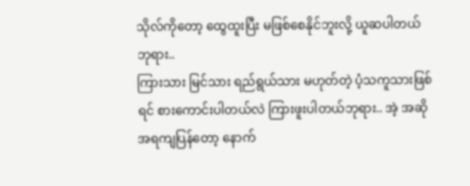သိုလ်ကိုတော့ ထွေထူးပြီး မဖြစ်စေနိုင်ဘူးလို့ ယူဆပါတယ်ဘုရား..
ကြားသား မြင်သား ရည်ရွယ်သား မဟုတ်တဲ့ ပံ့သကူသားဖြစ်ရင် စားကောင်းပါတယ်လဲ ကြားဖူးပါတယ်ဘုရား.. အဲ့ အဆိုအရကျပြန်တော့ နောက်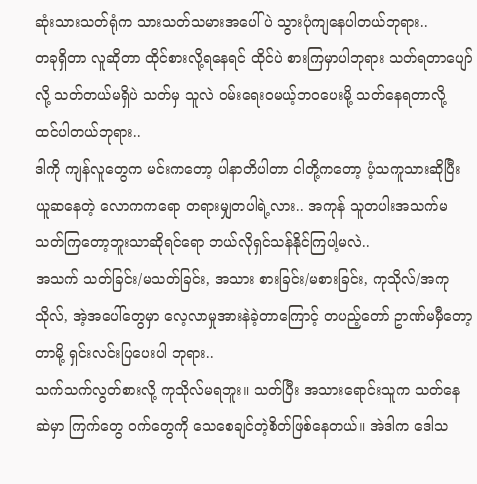ဆုံးသားသတ်ရုံက သားသတ်သမားအပေါ်ပဲ သွားပုံကျနေပါတယ်ဘုရား..
တခုရှိတာ လူဆိုတာ ထိုင်စားလို့ရနေရင် ထိုင်ပဲ စားကြမှာပါဘုရား သတ်ရတာပျော်လို့ သတ်တယ်မရှိပဲ သတ်မှ သူလဲ ဝမ်းရေးဝမယ့်ဘဝပေးမို့ သတ်နေရတာလို့ ထင်ပါတယ်ဘုရား..
ဒါကို ကျန်လူတွေက မင်းကတော့ ပါနာတိပါတာ ငါတို့ကတော့ ပံ့သကူသားဆိုပြီး ယူဆနေတဲ့ လောကကရော တရားမျှတပါရဲ့လား.. အကုန် သူတပါးအသက်မသတ်ကြတော့ဘူးသာဆိုရင်ရော ဘယ်လိုရှင်သန်နိုင်ကြပါ့မလဲ..
အသက် သတ်ခြင်း/မသတ်ခြင်း, အသား စားခြင်း/မစားခြင်း, ကုသိုလ်/အကုသိုလ်, အဲ့အပေါ်တွေမှာ လေ့လာမှုအားနဲခဲ့တာကြောင့် တပည့်တော် ဥာဏ်မမှီတော့တာမို့ ရှင်းလင်းပြပေးပါ ဘုရား..
သက်သက်လွတ်စားလို့ ကုသိုလ်မရဘူး။ သတ်ပြီး အသားရောင်းသူက သတ်နေဆဲမှာ ကြက်တွေ ဝက်တွေကို သေစေချင်တဲ့စိတ်ဖြစ်နေတယ်။ အဲဒါက ဒေါသ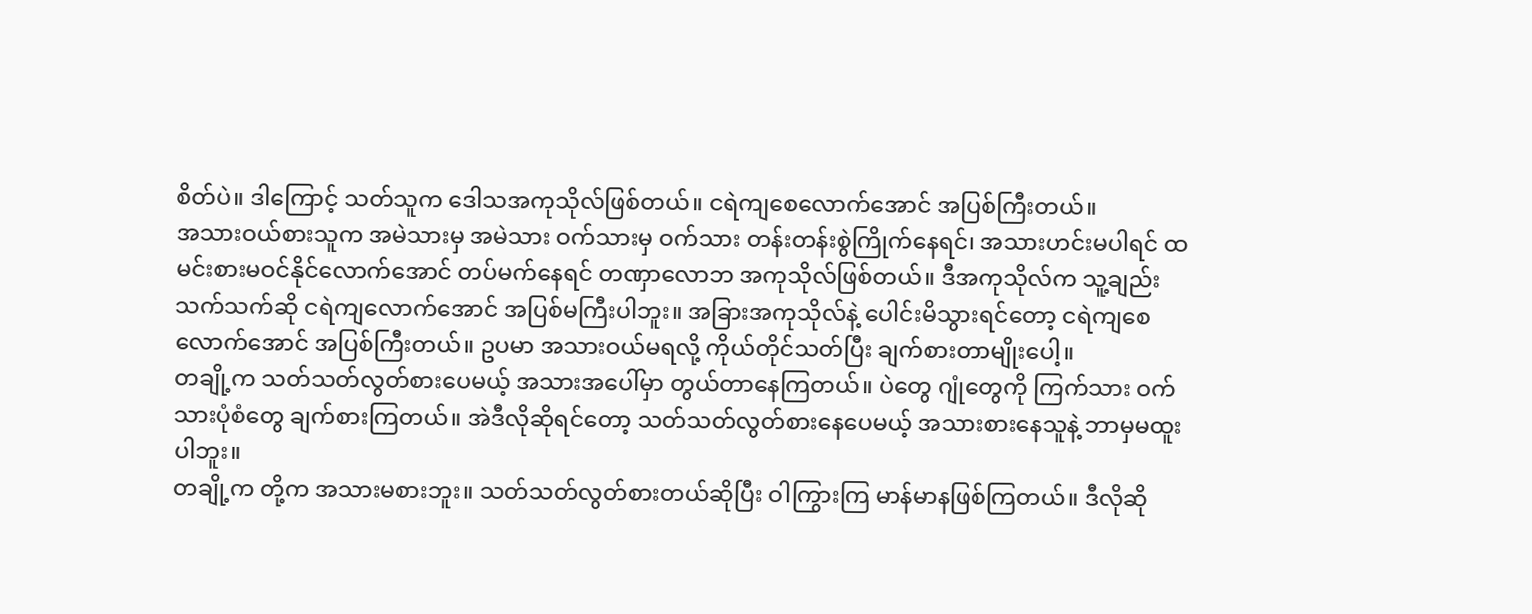စိတ်ပဲ။ ဒါကြောင့် သတ်သူက ဒေါသအကုသိုလ်ဖြစ်တယ်။ ငရဲကျစေလောက်အောင် အပြစ်ကြီးတယ်။
အသားဝယ်စားသူက အမဲသားမှ အမဲသား ဝက်သားမှ ဝက်သား တန်းတန်းစွဲကြိုက်နေရင်၊ အသားဟင်းမပါရင် ထမင်းစားမဝင်နိုင်လောက်အောင် တပ်မက်နေရင် တဏှာလောဘ အကုသိုလ်ဖြစ်တယ်။ ဒီအကုသိုလ်က သူ့ချည်းသက်သက်ဆို ငရဲကျလောက်အောင် အပြစ်မကြီးပါဘူး။ အခြားအကုသိုလ်နဲ့ ပေါင်းမိသွားရင်တော့ ငရဲကျစေလောက်အောင် အပြစ်ကြီးတယ်။ ဥပမာ အသားဝယ်မရလို့ ကိုယ်တိုင်သတ်ပြီး ချက်စားတာမျိုးပေါ့။
တချို့က သတ်သတ်လွတ်စားပေမယ့် အသားအပေါ်မှာ တွယ်တာနေကြတယ်။ ပဲတွေ ဂျုံတွေကို ကြက်သား ဝက်သားပုံစံတွေ ချက်စားကြတယ်။ အဲဒီလိုဆိုရင်တော့ သတ်သတ်လွတ်စားနေပေမယ့် အသားစားနေသူနဲ့ ဘာမှမထူးပါဘူး။
တချို့က တို့က အသားမစားဘူး။ သတ်သတ်လွတ်စားတယ်ဆိုပြီး ဝါကြွားကြ မာန်မာနဖြစ်ကြတယ်။ ဒီလိုဆို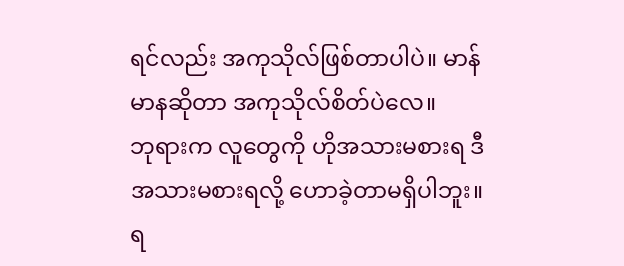ရင်လည်း အကုသိုလ်ဖြစ်တာပါပဲ။ မာန်မာနဆိုတာ အကုသိုလ်စိတ်ပဲလေ။
ဘုရားက လူတွေကို ဟိုအသားမစားရ ဒီအသားမစားရလို့ ဟောခဲ့တာမရှိပါဘူး။ ရ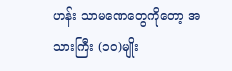ဟန်း သာမဏေတွေကိုတော့ အသားကြီး (၁၀)မျိုး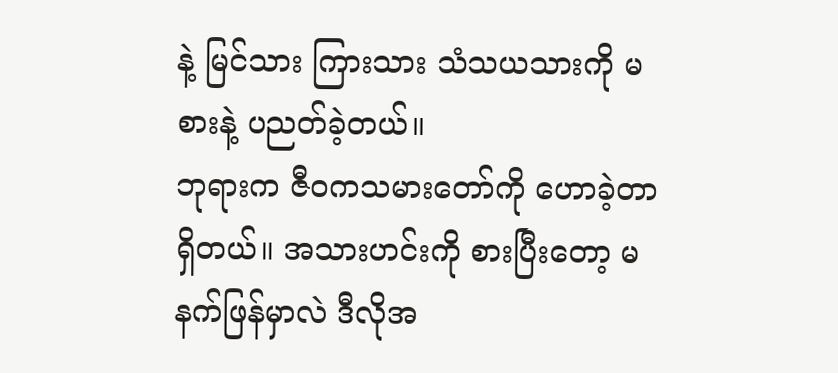နဲ့ မြင်သား ကြားသား သံသယသားကို မစားနဲ့ ပညတ်ခဲ့တယ်။
ဘုရားက ဇီဝကသမားတော်ကို ဟောခဲ့တာရှိတယ်။ အသားဟင်းကို စားပြီးတော့ မနက်ဖြန်မှာလဲ ဒီလိုအ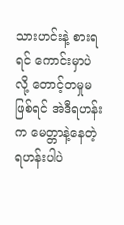သားဟင်းနဲ့ စားရရင် ကောင်းမှာပဲလို့ တောင့်တမှုမဖြစ်ရင် အဲဒီရဟန်းက မေတ္တာနဲ့နေတဲ့ ရဟန်းပါပဲ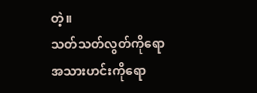တဲ့။
သတ်သတ်လွတ်ကိုရော အသားဟင်းကိုရော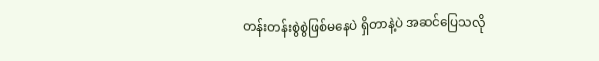တန်းတန်းစွဲစွဲဖြစ်မနေပဲ ရှိတာနဲ့ပဲ အဆင်ပြေသလို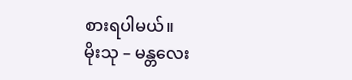စားရပါမယ်။
မိုးသု – မန္တလေး